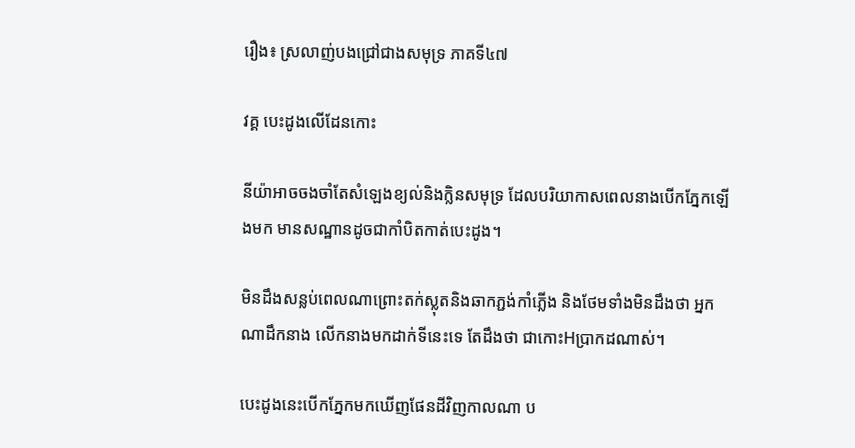រឿង៖ ស្រលាញ់បងជ្រៅជាងសមុទ្រ ភាគទី៤៧

វគ្គ បេះដូងលើដែនកោះ

នីយ៉ាអាចចងចាំតែសំឡេងខ្យល់និងក្លិនសមុទ្រ ដែលបរិយាកាសពេលនាងបើកភ្នែកឡើងមក មានសណ្ឋានដូចជាកាំបិតកាត់បេះដូង។

មិនដឹងសន្លប់ពេលណាព្រោះតក់ស្លុតនិងឆាកភ្ជង់កាំភ្លើង និងថែមទាំងមិនដឹងថា អ្នកណាដឹកនាង លើកនាងមកដាក់ទីនេះទេ តែដឹងថា ជាកោះHប្រាកដណាស់។

បេះដូងនេះបើកភ្នែកមកឃើញផែនដីវិញកាលណា ប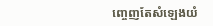ញ្ចេញតែសំឡេងយំ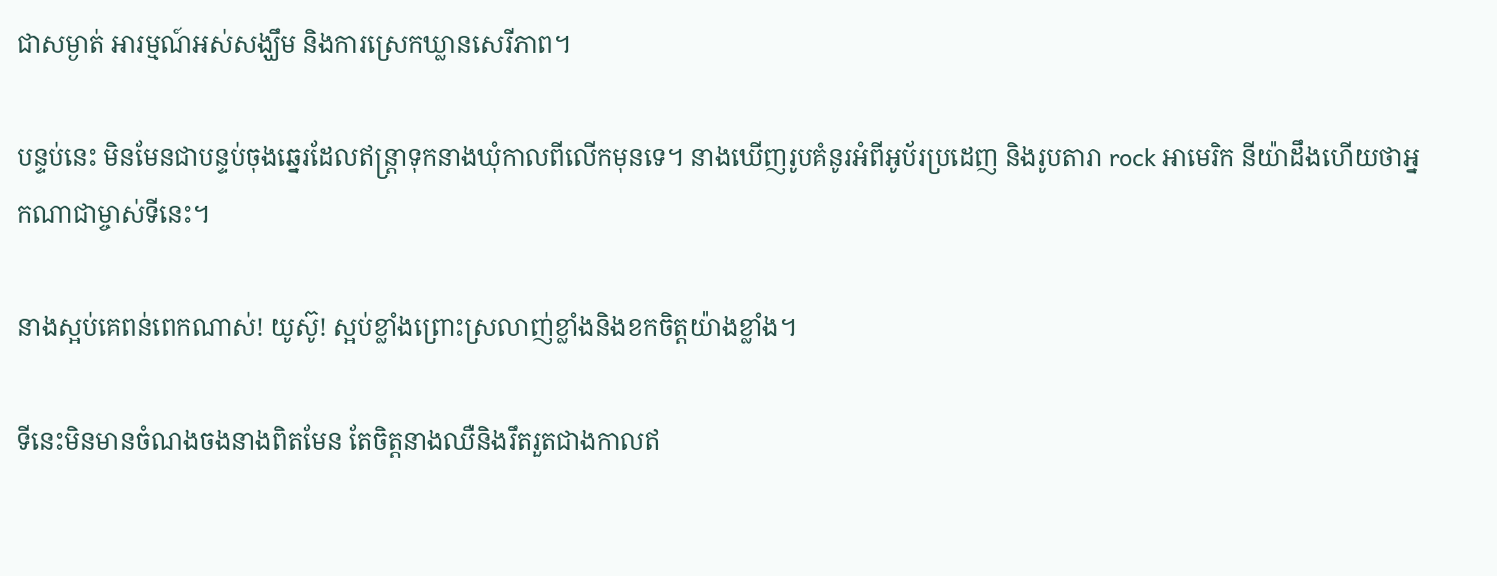ជាសម្ងាត់ អារម្មណ៍អស់សង្ឃឹម និងការស្រេកឃ្លានសេរីភាព។

បន្ទប់នេះ មិនមែនជាបន្ទប់ចុងឆ្នេរដែលឥន្ត្រាទុកនាងឃុំកាលពីលើកមុនទេ។ នាងឃើញរូបគំនូរអំពីអូប័រប្រដេញ និងរូបតារា rock អាមេរិក នីយ៉ាដឹងហើយថាអ្នកណាជាម្ចាស់ទីនេះ។

នាងស្អប់គេពន់ពេកណាស់! យូស៊ូ! ស្អប់ខ្លាំងព្រោះស្រលាញ់ខ្លាំងនិងខកចិត្តយ៉ាងខ្លាំង។

ទីនេះមិនមានចំណងចងនាងពិតមែន តែចិត្តនាងឈឺនិងរឹតរួតជាងកាលឥ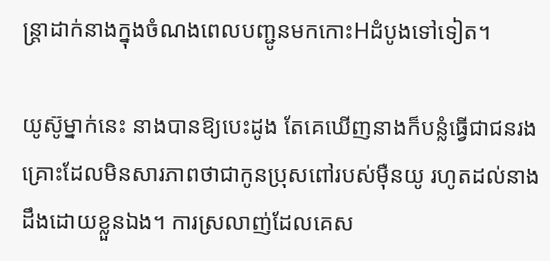ន្ត្រាដាក់នាងក្នុងចំណងពេលបញ្ជូនមកកោះHដំបូងទៅទៀត។

យូស៊ូម្នាក់នេះ នាងបានឱ្យបេះដូង តែគេឃើញនាងក៏បន្លំធ្វើជាជនរងគ្រោះដែលមិនសារភាពថាជាកូនប្រុសពៅរបស់ម៉ឺនយូ រហូតដល់នាងដឹងដោយខ្លួនឯង។ ការស្រលាញ់ដែលគេស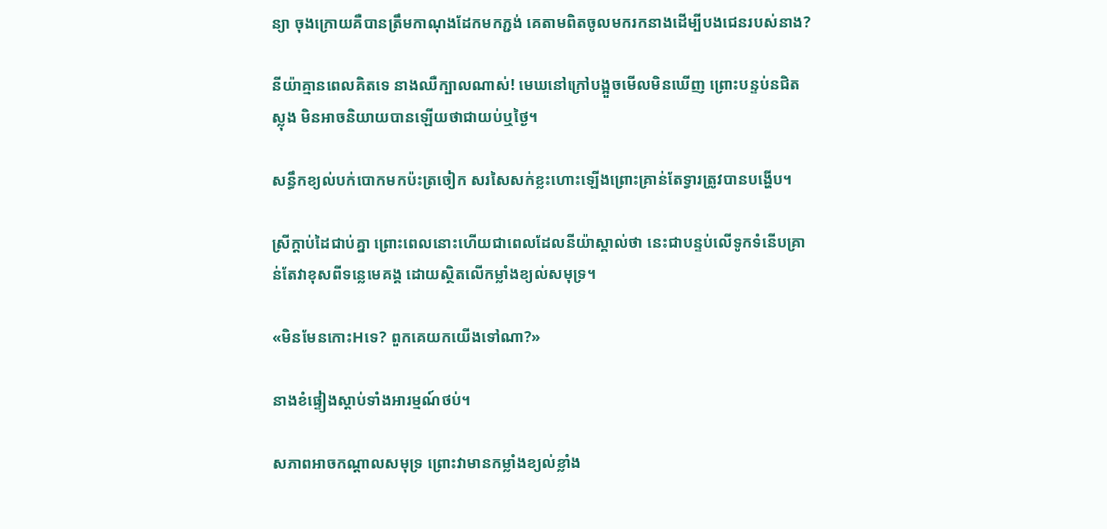ន្យា ចុងក្រោយគឺបានត្រឹមកាណុងដែកមកភ្ជង់ គេតាមពិតចូលមករកនាងដើម្បីបងជេនរបស់នាង?

នីយ៉ាគ្មានពេលគិតទេ នាងឈឺក្បាលណាស់! មេឃនៅក្រៅបង្អួចមើលមិនឃើញ ព្រោះបន្ទប់នជិតស្លុង មិនអាចនិយាយបានឡើយថាជាយប់ឬថ្ងៃ។

សន្ធឹកខ្យល់បក់បោកមកប៉ះត្រចៀក សរសៃសក់ខ្លះហោះឡើងព្រោះគ្រាន់តែទ្វារត្រូវបានបង្ហើប។

ស្រីក្ដាប់ដៃជាប់គ្នា ព្រោះពេលនោះហើយជាពេលដែលនីយ៉ាស្គាល់ថា នេះជាបន្ទប់លើទូកទំនើបគ្រាន់តែវាខុសពីទន្លេមេគង្គ ដោយស្ថិតលើកម្លាំងខ្យល់សមុទ្រ។

«មិនមែនកោះHទេ? ពួកគេយកយើងទៅណា?»

នាងខំផ្ទៀងស្តាប់ទាំងអារម្មណ៍ថប់។

សភាពអាចកណ្តាលសមុទ្រ ព្រោះវាមានកម្លាំងខ្យល់ខ្លាំង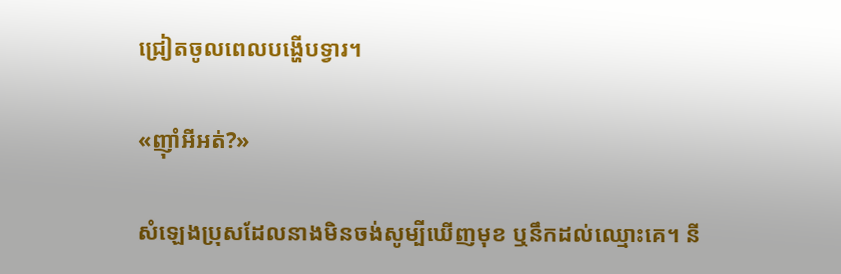ជ្រៀតចូលពេលបង្ហើបទ្វារ។

«ញ៉ាំអីអត់?»

សំឡេងប្រុសដែលនាងមិនចង់សូម្បីឃើញមុខ ឬនឹកដល់ឈ្មោះគេ។ នី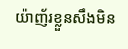យ៉ាញ័រខ្លួនសឹងមិន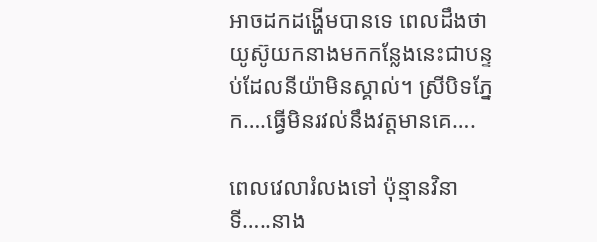អាចដកដង្ហើមបានទេ ពេលដឹងថាយូស៊ូយកនាងមកកន្លែងនេះជាបន្ទប់ដែលនីយ៉ាមិនស្គាល់។ ស្រីបិទភ្នែក….ធ្វើមិនរវល់នឹងវត្តមានគេ….

ពេលវេលារំលងទៅ ប៉ុន្មានវិនាទី…..នាង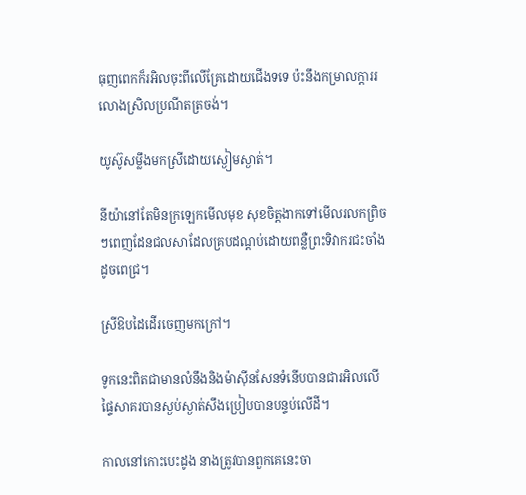ធុញពេកក៏រអិលចុះពីលើគ្រែដោយជើងទទេ ប៉ះនឹងកម្រាលក្តាររលោងស្រិលប្រណីតត្រចង់។

យូស៊ូសម្លឹងមកស្រីដោយស្ងៀមស្ងាត់។

នីយ៉ានៅតែមិនក្រឡេកមើលមុខ សុខចិត្តងាកទៅមើលរលកព្រិចៗពេញដែនជលសាដែលគ្របដណ្តប់ដោយពន្លឺព្រះទិវាករជះចាំងដូចពេជ្រ។

ស្រីឱបដៃដើរចេញមកក្រៅ។

ទូកនេះពិតជាមានលំនឹងនិងម៉ាស៊ីនសែនទំនើបបានជារអិលលើផ្ទៃសាគរបានស្ងប់ស្ងាត់សឹងប្រៀបបានបន្ទប់លើដី។

កាលនៅកោះបេះដូង នាងត្រូវបានពួកគេនេះចា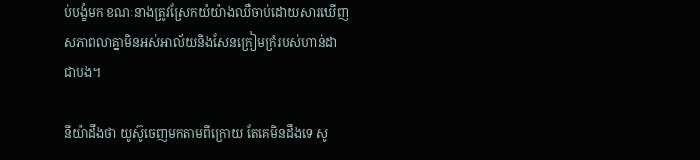ប់បង្ខំមក ខណៈនាងត្រូវស្រែកយំយ៉ាងឈឺចាប់ដោយសារឃើញសភាពលាគ្នាមិនអស់អាល័យនិងសែនក្រៀមក្រំរបស់ហាន់ដាជាបង។

នីយ៉ាដឹងថា យូស៊ូចេញមកតាមពីក្រោយ តែគេមិនដឹងទេ សូ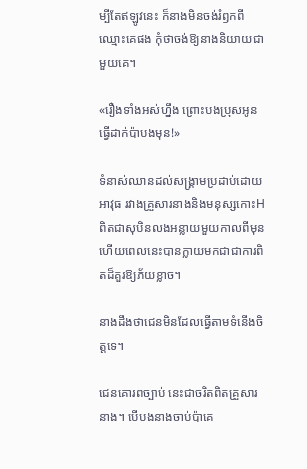ម្បីតែឥឡូវនេះ ក៏នាងមិនចង់រំឭកពីឈ្មោះគេផង កុំថាចង់ឱ្យនាងនិយាយជាមួយគេ។

«រឿងទាំងអស់ហ្នឹង ព្រោះបងប្រុសអូនធ្វើដាក់ប៉ាបងមុន!»

ទំនាស់ឈានដល់សង្គ្រាមប្រដាប់ដោយអាវុធ រវាងគ្រួសារនាងនិងមនុស្សកោះH ពិតជាសុបិនលងអន្លាយមួយកាលពីមុន ហើយពេលនេះបានក្លាយមកជាជាការពិតដ៏គួរឱ្យភ័យខ្លាច។

នាងដឹងថាជេនមិនដែលធ្វើតាមទំនើងចិត្តទេ។

ជេនគោរពច្បាប់ នេះជាចរិតពិតគ្រួសារនាង។ បើបងនាងចាប់ប៉ាគេ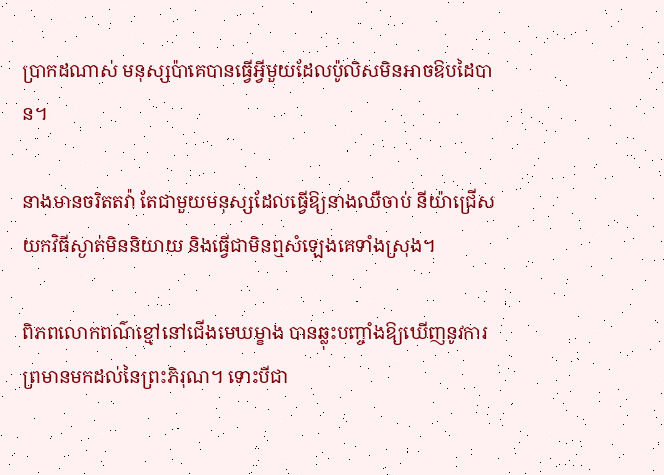ប្រាកដណាស់ មនុស្សប៉ាគេបានធ្វើអ្វីមួយដែលប៉ូលិសមិនអាចឱបដៃបាន។

នាងមានចរិតតវ៉ា តែជាមួយមនុស្សដែលធ្វើឱ្យនាងឈឺចាប់ នីយ៉ាជ្រើសយកវិធីស្ងាត់មិននិយាយ និងធ្វើជាមិនឮសំឡេងគេទាំងស្រុង។

ពិភពលោកពណ៌ខ្មៅនៅជើងមេឃម្ខាង បានឆ្លុះបញ្ចាំងឱ្យឃើញនូវការព្រមានមកដល់នៃព្រះភិរុណ។ ទោះបីជា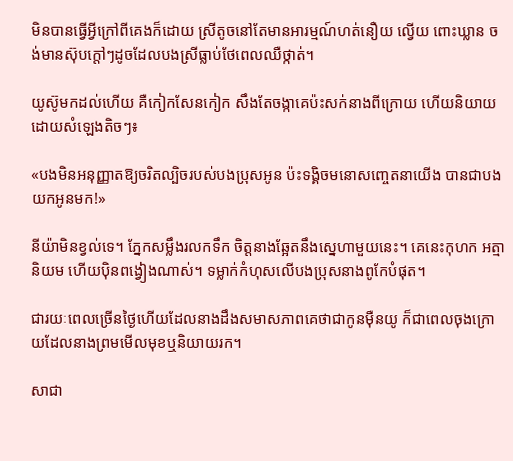មិនបានធ្វើអ្វីក្រៅពីគេងក៏ដោយ ស្រីតូចនៅតែមានអារម្មណ៍ហត់នឿយ ល្វើយ ពោះឃ្លាន ចង់មានស៊ុបក្តៅៗដូចដែលបងស្រីធ្លាប់ថែពេលឈឺថ្កាត់។

យូស៊ូមកដល់ហើយ គឺកៀកសែនកៀក សឹងតែចង្កាគេប៉ះសក់នាងពីក្រោយ ហើយនិយាយដោយសំឡេងតិចៗ៖

«បងមិនអនុញ្ញាតឱ្យចរិតល្បិចរបស់បងប្រុសអូន ប៉ះទង្គិចមនោសញ្ចេតនាយើង បានជាបងយកអូនមក!»

នីយ៉ាមិនខ្វល់ទេ។ ភ្នែកសម្លឹងរលកទឹក ចិត្តនាងឆ្អែតនឹងស្នេហាមួយនេះ។ គេនេះកុហក អត្មានិយម ហើយប៉ិនពង្វៀងណាស់។ ទម្លាក់កំហុសលើបងប្រុសនាងពូកែបំផុត។

ជារយៈពេលច្រើនថ្ងៃហើយដែលនាងដឹងសមាសភាពគេថាជាកូនម៉ឺនយូ ក៏ជាពេលចុងក្រោយដែលនាងព្រមមើលមុខឬនិយាយរក។

សាជា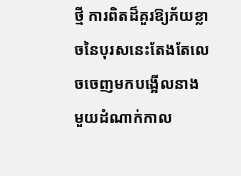ថ្មី ការពិតដ៏គួរឱ្យភ័យខ្លាចនៃបុរសនេះតែងតែលេចចេញមកបង្អើលនាង មួយដំណាក់កាល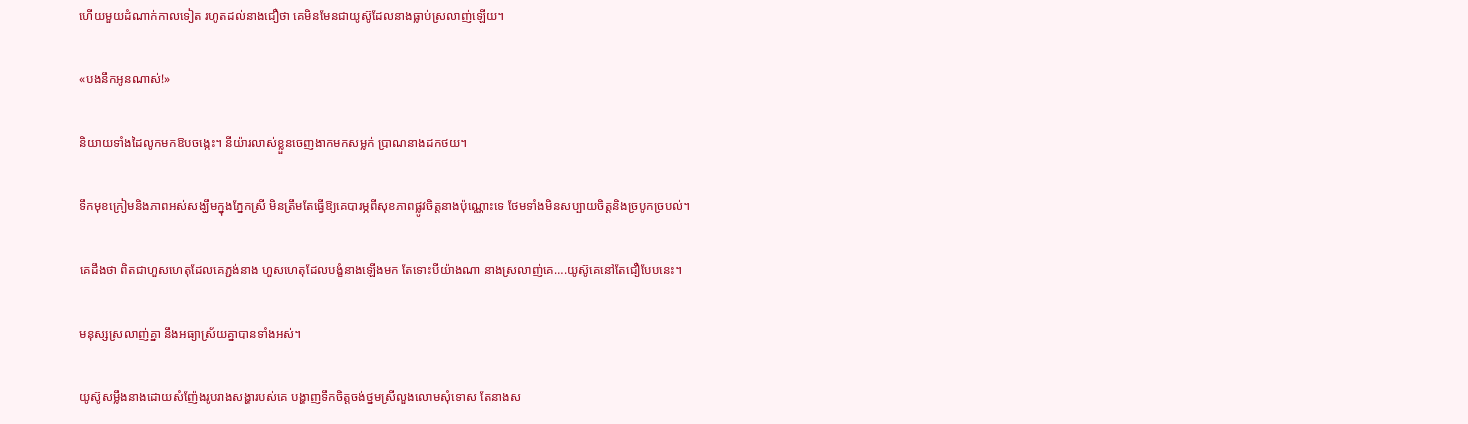ហើយមួយដំណាក់កាលទៀត រហូតដល់នាងជឿថា គេមិនមែនជាយូស៊ូដែលនាងធ្លាប់ស្រលាញ់ឡើយ។

«បងនឹកអូនណាស់!»

និយាយទាំងដៃលូកមកឱបចង្កេះ។ នីយ៉ារលាស់ខ្លួនចេញងាកមកសម្លក់ ប្រាណនាងដកថយ។

ទឹកមុខក្រៀមនិងភាពអស់សង្ឃឹមក្នុងភ្នែកស្រី មិនត្រឹមតែធ្វើឱ្យគេបារម្ភពីសុខភាពផ្លូវចិត្តនាងប៉ុណ្ណោះទេ ថែមទាំងមិនសប្បាយចិត្តនិងច្របូកច្របល់។

គេដឹងថា ពិតជាហួសហេតុដែលគេភ្ជង់នាង ហួសហេតុដែលបង្ខំនាងឡើងមក តែទោះបីយ៉ាងណា នាងស្រលាញ់គេ….យូស៊ូគេនៅតែជឿបែបនេះ។

មនុស្សស្រលាញ់គ្នា នឹងអធ្យាស្រ័យគ្នាបានទាំងអស់។

យូស៊ូសម្លឹងនាងដោយសំញ៉ែងរូបរាងសង្ហារបស់គេ បង្ហាញទឹកចិត្តចង់ថ្នមស្រីលួងលោមសុំទោស តែនាងស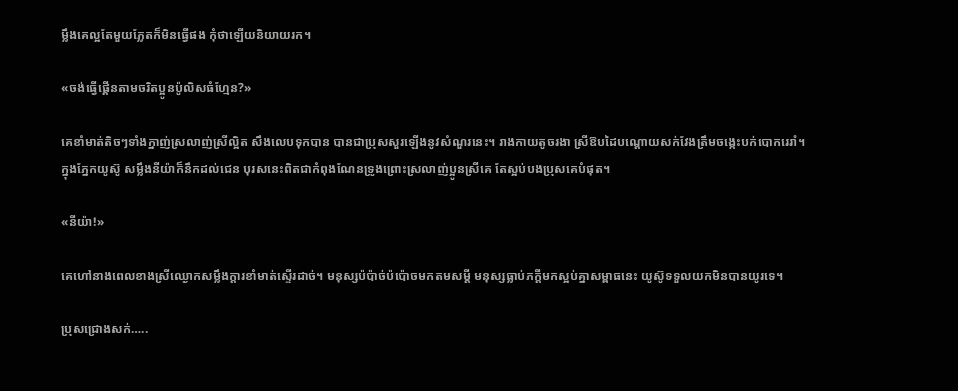ម្លឹងគេល្អតែមួយភ្លែតក៏មិនធ្វើផង កុំថាឡើយនិយាយរក។

«ចង់ធ្វើផ្គើនតាមចរិតប្អូនប៉ូលិសធំហ្មែន?»

គេខាំមាត់តិចៗទាំងក្នាញ់ស្រលាញ់ស្រីល្អិត សឹងលេបទុកបាន បានជាប្រុសសួរឡើងនូវសំណួរនេះ។ រាងកាយតូចរងា ស្រីឱបដៃបណ្តោយសក់វែងត្រឹមចង្កេះបក់បោករេរាំ។ ក្នុងភ្នែកយូស៊ូ សម្លឹងនីយ៉ាក៏នឹកដល់ជេន បុរសនេះពិតជាកំពុងណែនទ្រូងព្រោះស្រលាញ់ប្អូនស្រីគេ តែស្អប់បងប្រុសគេបំផុត។

«នីយ៉ា!»

គេហៅនាងពេលខាងស្រីឈ្ងោកសម្លឹងក្តារខាំមាត់ស្ទើរដាច់។ មនុស្សប៉ប៉ាច់ប៉ប៉ោចមកតមសម្តី មនុស្សធ្លាប់ភក្តីមកស្អប់គ្នាសម្ពាធនេះ យូស៊ូទទួលយកមិនបានយូរទេ។

ប្រុសជ្រោងសក់…..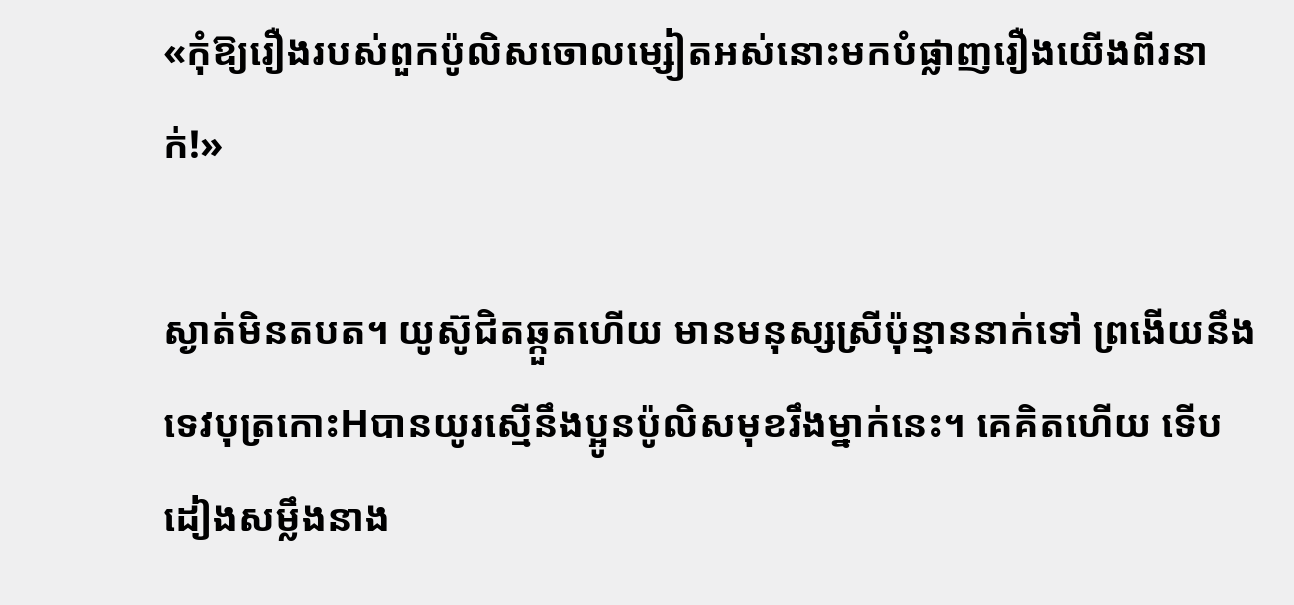«កុំឱ្យរឿងរបស់ពួកប៉ូលិសចោលម្សៀតអស់នោះមកបំផ្លាញរឿងយើងពីរនាក់!»

ស្ងាត់មិនតបត។ យូស៊ូជិតឆ្កួតហើយ មានមនុស្សស្រីប៉ុន្មាននាក់ទៅ ព្រងើយនឹងទេវបុត្រកោះHបានយូរស្មើនឹងប្អូនប៉ូលិសមុខរឹងម្នាក់នេះ។ គេគិតហើយ ទើបដៀងសម្លឹងនាង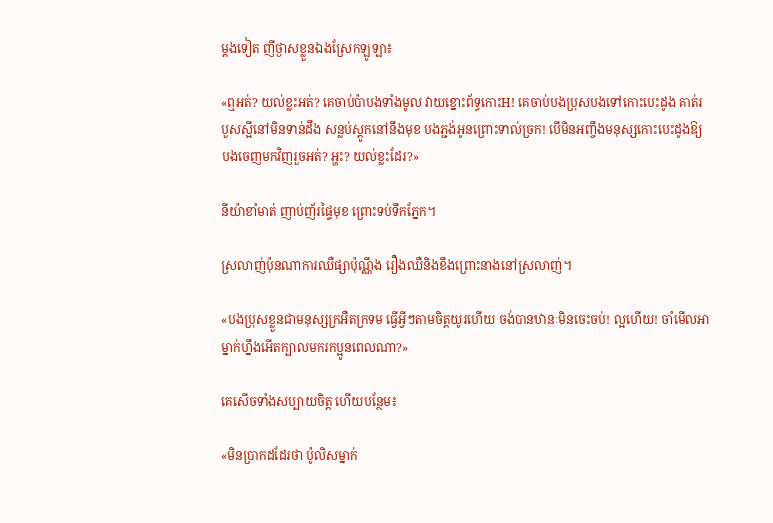ម្តងទៀត ញីថ្ងាសខ្លួនឯងស្រែកឡូឡា៖

«ឮអត់? យល់ខ្លះអត់? គេចាប់ប៉ាបងទាំងមូល វាយខ្នោះព័ទ្ធកោះH! គេចាប់បងប្រុសបងទៅកោះបេះដូង គាត់របួសស្អីនៅមិនទាន់ដឹង សន្លប់ស្តូកនៅនឹងមុខ បងភ្ជង់អូនព្រោះទាល់ច្រក! បើមិនអញ្ចឹងមនុស្សកោះបេះដូងឱ្យបងចេញមកវិញរួចអត់? អ្ហះ? យល់ខ្លះដែរ?»

នីយ៉ាខាំមាត់ ញាប់ញ័រផ្ទៃមុខ ព្រោះទប់ទឹកភ្នែក។

ស្រលាញ់ប៉ុនណាការឈឺផ្សាប៉ុណ្ណឹង រឿងឈឺនិងខឹងព្រោះនាងនៅស្រលាញ់។

«បងប្រុសខ្លួនជាមនុស្សក្រអឺតក្រទម ធ្វើអ្វីៗតាមចិត្តយូរហើយ ចង់បានឋានៈមិនចេះចប់! ល្អហើយ! ចាំមើលអាម្នាក់ហ្នឹងអើតក្បាលមករកប្អូនពេលណា?»

គេសើចទាំងសប្បាយចិត្ត ហើយបន្ថែម៖

«មិនប្រាកដដែរថា ប៉ូលិសម្នាក់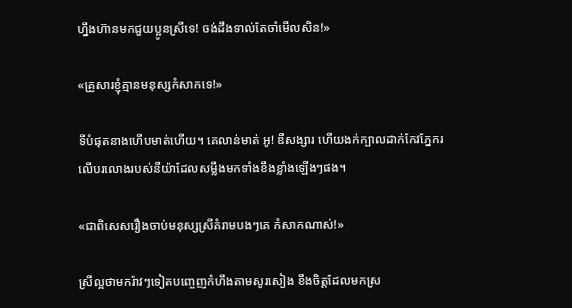ហ្នឹងហ៊ានមកជួយប្អូនស្រីទេ! ចង់ដឹងទាល់តែចាំមើលសិន!»

«គ្រួសារខ្ញុំគ្មានមនុស្សកំសាកទេ!»

ទីបំផុតនាងហើបមាត់ហើយ។ គេលាន់មាត់ អូ! ឌឺសង្សារ ហើយងក់ក្បាលដាក់កែវភ្នែករលើបរលោងរបស់នីយ៉ាដែលសម្លឹងមកទាំងខឹងខ្លាំងឡើងៗផង។

«ជាពិសេសរឿងចាប់មនុស្សស្រីគំរាមបងៗគេ កំសាកណាស់!»

ស្រីល្អថាមករ៉ាវៗទៀតបញ្ចេញកំហឹងតាមសូរសៀង ខឹងចិត្តដែលមកស្រ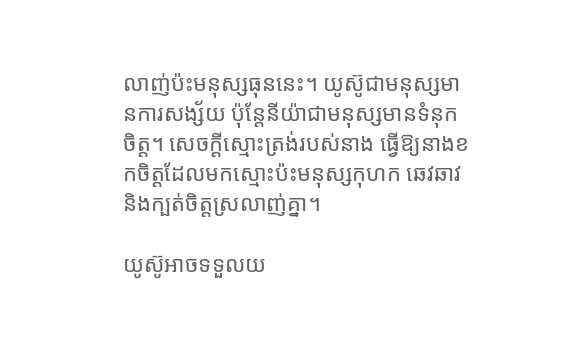លាញ់ប៉ះមនុស្សធុននេះ។ យូស៊ូជាមនុស្សមានការសង្ស័យ ប៉ុន្តែនីយ៉ាជាមនុស្សមានទំនុកចិត្ត។ សេចក្តីស្មោះត្រង់របស់នាង ធ្វើឱ្យនាងខកចិត្តដែលមកស្មោះប៉ះមនុស្សកុហក ឆេវឆាវ និងក្បត់ចិត្តស្រលាញ់គ្នា។

យូស៊ូអាចទទួលយ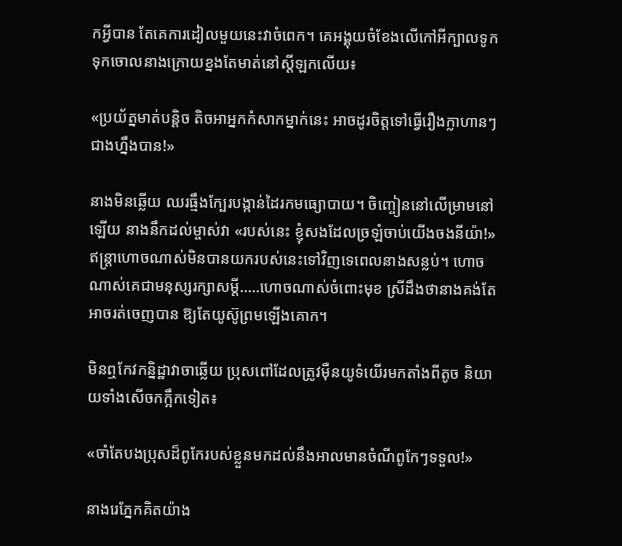កអ្វីបាន តែគេការដៀលមួយនេះវាចំពេក។ គេអង្គុយចំខែងលើកៅអីក្បាលទូក ទុកចោលនាងក្រោយខ្នងតែមាត់នៅស្តីឡកលើយ៖

«ប្រយ័ត្នមាត់បន្តិច តិចអាអ្នកកំសាកម្នាក់នេះ អាចដូរចិត្តទៅធ្វើរឿងក្លាហានៗជាងហ្នឹងបាន!»

នាងមិនឆ្លើយ ឈរធ្មឹងក្បែរបង្កាន់ដៃរកមធ្យោបាយ។ ចិញ្ចៀននៅលើម្រាមនៅឡើយ នាងនឹកដល់ម្ចាស់វា «របស់នេះ ខ្ញុំសងដែលច្រឡំចាប់យើងចងនីយ៉ា!» ឥន្ត្រាហោចណាស់មិនបានយករបស់នេះទៅវិញទេពេលនាងសន្លប់។ ហោចណាស់គេជាមនុស្សរក្សាសម្តី…..ហោចណាស់ចំពោះមុខ ស្រីដឹងថានាងគង់តែអាចរត់ចេញបាន ឱ្យតែយូស៊ូព្រមឡើងគោក។

មិនឮកែវកន្និដ្ឋាវាចាឆ្លើយ ប្រុសពៅដែលត្រូវម៉ឺនយូទំយើរមកតាំងពីតូច និយាយទាំងសើចកក្អឹកទៀត៖

«ចាំតែបងប្រុសដ៏ពូកែរបស់ខ្លួនមកដល់នឹងអាលមានចំណីពូកែៗទទួល!»

នាងរេភ្នែកគិតយ៉ាង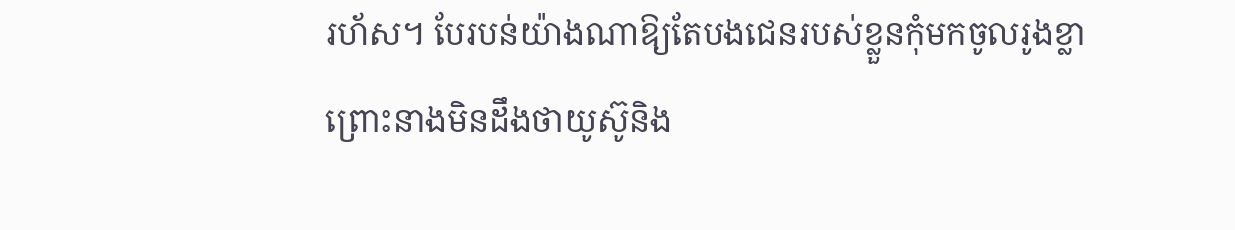រហ័ស។ បែរបន់យ៉ាងណាឱ្យតែបងជេនរបស់ខ្លួនកុំមកចូលរូងខ្លា ព្រោះនាងមិនដឹងថាយូស៊ូនិង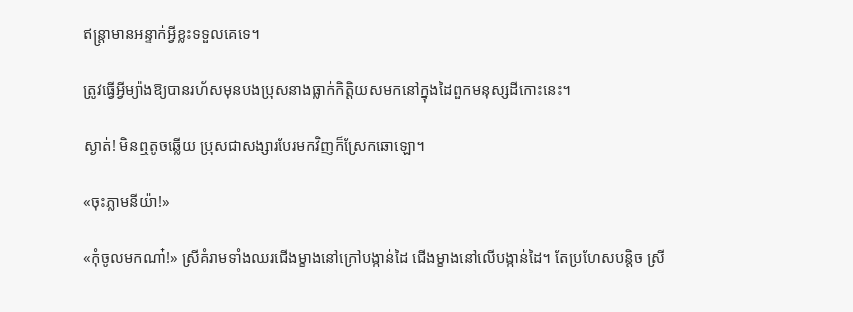ឥន្ត្រាមានអន្ទាក់អ្វីខ្លះទទួលគេទេ។

ត្រូវធ្វើអ្វីម្យ៉ាងឱ្យបានរហ័សមុនបងប្រុសនាងធ្លាក់កិត្តិយសមកនៅក្នុងដៃពួកមនុស្សដីកោះនេះ។

ស្ងាត់! មិនឮតូចឆ្លើយ ប្រុសជាសង្សារបែរមកវិញក៏ស្រែកឆោឡោ។

«ចុះភ្លាមនីយ៉ា!»

«កុំចូលមកណា៎!» ស្រីគំរាមទាំងឈរជើងម្ខាងនៅក្រៅបង្កាន់ដៃ ជើងម្ខាងនៅលើបង្កាន់ដៃ។ តែប្រហែសបន្តិច ស្រី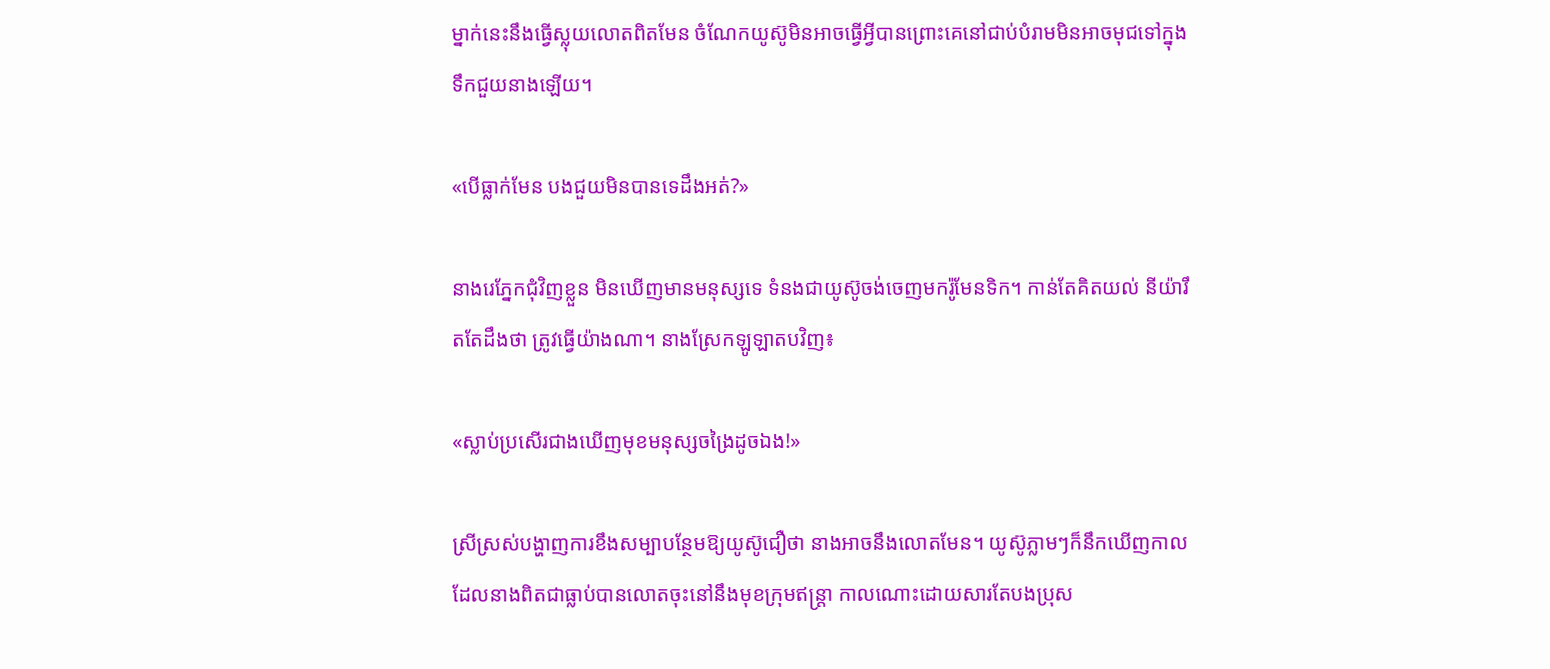ម្នាក់នេះនឹងធ្វើស្លុយលោតពិតមែន ចំណែកយូស៊ូមិនអាចធ្វើអ្វីបានព្រោះគេនៅជាប់បំរាមមិនអាចមុជទៅក្នុងទឹកជួយនាងឡើយ។

«បើធ្លាក់មែន បងជួយមិនបានទេដឹងអត់?»

នាងរេភ្នែកជុំវិញខ្លួន មិនឃើញមានមនុស្សទេ ទំនងជាយូស៊ូចង់ចេញមករ៉ូមែនទិក។ កាន់តែគិតយល់ នីយ៉ារឹតតែដឹងថា ត្រូវធ្វើយ៉ាងណា។ នាងស្រែកឡូឡាតបវិញ៖

«ស្លាប់ប្រសើរជាងឃើញមុខមនុស្សចង្រៃដូចឯង!»

ស្រីស្រស់បង្ហាញការខឹងសម្បាបន្ថែមឱ្យយូស៊ូជឿថា នាងអាចនឹងលោតមែន។ យូស៊ូភ្លាមៗក៏នឹកឃើញកាលដែលនាងពិតជាធ្លាប់បានលោតចុះនៅនឹងមុខក្រុមឥន្ត្រា កាលណោះដោយសារតែបងប្រុស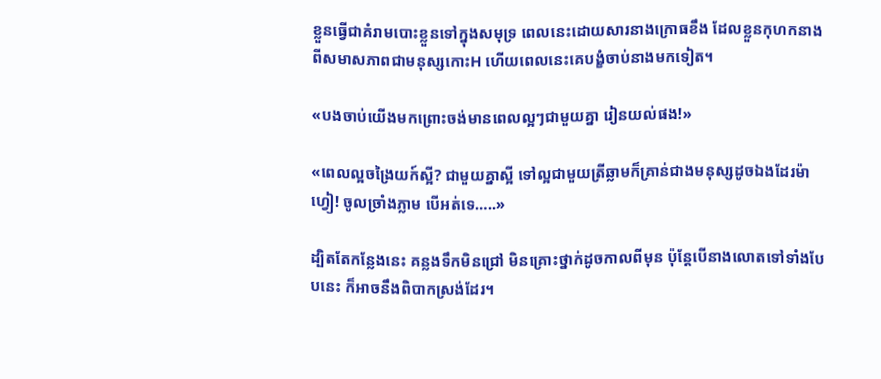ខ្លួនធ្វើជាគំរាមបោះខ្លួនទៅក្នុងសមុទ្រ ពេលនេះដោយសារនាងក្រោធខឹង ដែលខ្លួនកុហកនាងពីសមាសភាពជាមនុស្សកោះH ហើយពេលនេះគេបង្ខំចាប់នាងមកទៀត។

«បងចាប់យើងមកព្រោះចង់មានពេលល្អៗជាមួយគ្នា រៀនយល់ផង!»

«ពេលល្អចង្រៃយក៍ស្អី? ជាមួយគ្នាស្អី ទៅល្អជាមួយត្រីឆ្លាមក៏គ្រាន់ជាងមនុស្សដូចឯងដែរម៉ាហ្វៀ! ចូលច្រាំងភ្លាម បើអត់ទេ…..»

ដ្បិតតែកន្លែងនេះ គន្លងទឹកមិនជ្រៅ មិនគ្រោះថ្នាក់ដូចកាលពីមុន ប៉ុន្តែបើនាងលោតទៅទាំងបែបនេះ ក៏អាចនឹងពិបាកស្រង់ដែរ។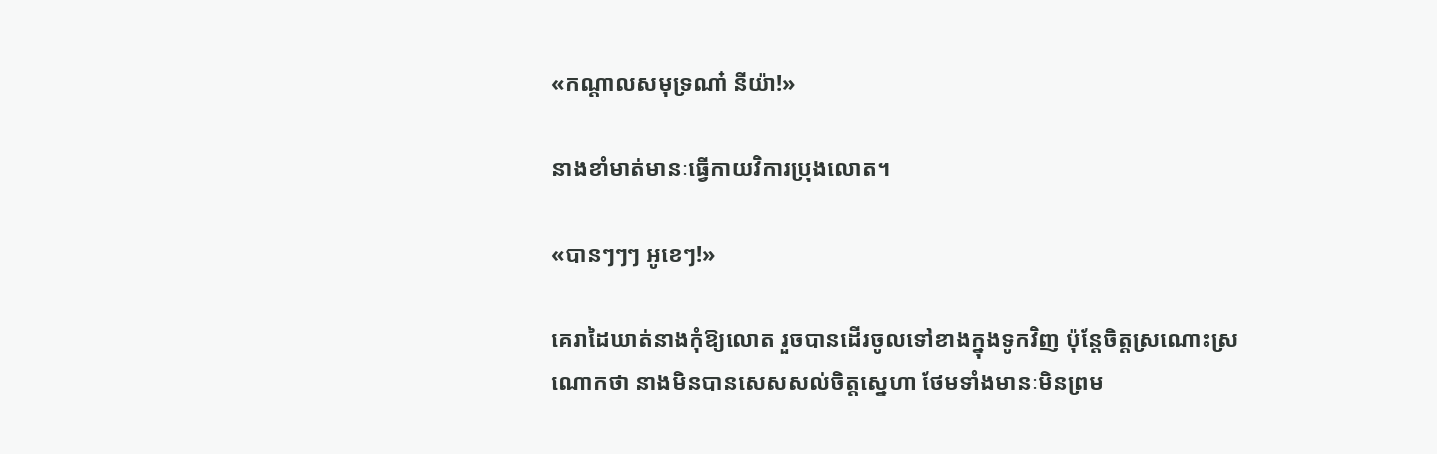«កណ្តាលសមុទ្រណា៎ នីយ៉ា!»

នាងខាំមាត់មានៈធ្វើកាយវិការប្រុងលោត។

«បានៗៗៗ អូខេៗ!»

គេរាដៃឃាត់នាងកុំឱ្យលោត រួចបានដើរចូលទៅខាងក្នុងទូកវិញ ប៉ុន្តែចិត្តស្រណោះស្រណោកថា នាងមិនបានសេសសល់ចិត្តស្នេហា ថែមទាំងមានៈមិនព្រម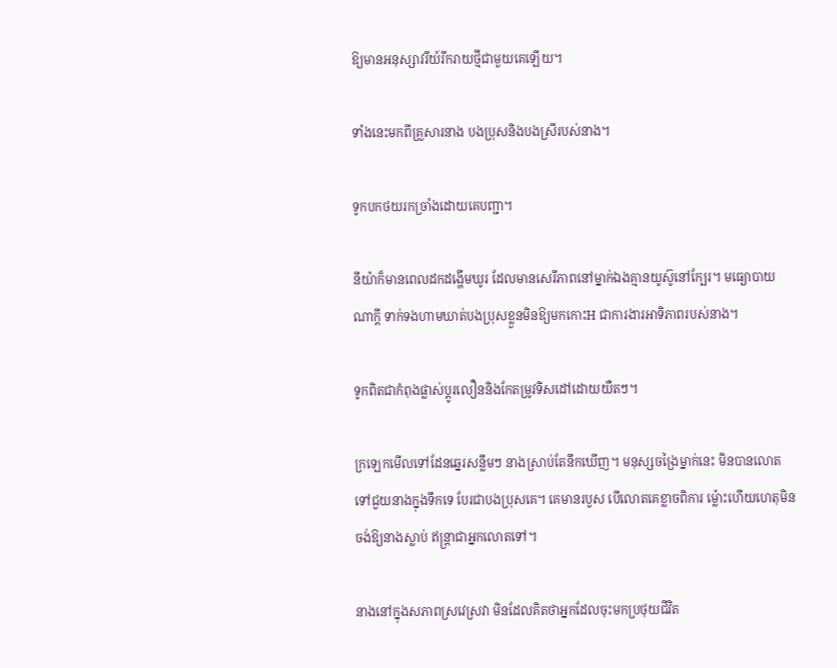ឱ្យមានអនុស្សាវរីយ៍រីករាយថ្មីជាមួយគេឡើយ។

ទាំងនេះមកពីគ្រួសារនាង បងប្រុសនិងបងស្រីរបស់នាង។

ទូកបកថយរកច្រាំងដោយគេបញ្ជា។

នីយ៉ាក៏មានពេលដកដង្ហើមឃូរ ដែលមានសេរីភាពនៅម្នាក់ឯងគ្មានយូស៊ូនៅក្បែរ។ មធ្យោបាយណាក្តី ទាក់ទងហាមឃាត់បងប្រុសខ្លួនមិនឱ្យមកកោះH ជាការងារអាទិភាពរបស់នាង។

ទូកពិតជាកំពុងផ្លាស់ប្តូរលឿននិងកែតម្រូវទិសដៅដោយយឺតៗ។

ក្រឡេកមើលទៅដែនឆ្នេរសន្លឹមៗ នាងស្រាប់តែនឹកឃើញ។ មនុស្សចង្រៃម្នាក់នេះ មិនបានលោតទៅជួយនាងក្នុងទឹកទេ បែរជាបងប្រុសគេ។ គេមានរបួស បើលោតគេខ្លាចពិការ ម្ល៉ោះហើយហេតុមិនចង់ឱ្យនាងស្លាប់ ឥន្ត្រាជាអ្នកលោតទៅ។

នាងនៅក្នុងសភាពស្រវេស្រវា មិនដែលគិតថាអ្នកដែលចុះមកប្រថុយជីវិត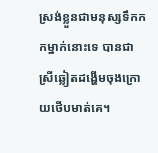ស្រង់ខ្លួនជាមនុស្សទឹកកកម្នាក់នោះទេ បានជាស្រីឆ្លៀតដង្ហើមចុងក្រោយថើបមាត់គេ។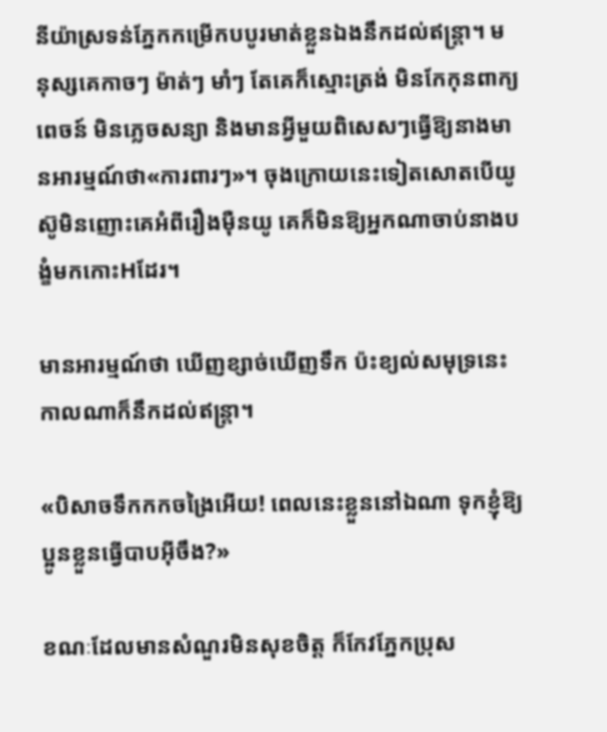នីយ៉ាស្រទន់ភ្នែកកម្រើកបបូរមាត់ខ្លួនឯងនឹកដល់ឥន្ត្រា។ មនុស្សគេកាចៗ ម៉ាត់ៗ មាំៗ តែគេក៏ស្មោះត្រង់ មិនកែកុនពាក្យពេចន៍ មិនភ្លេចសន្យា និងមានអ្វីមួយពិសេសៗធ្វើឱ្យនាងមានអារម្មណ៍ថា«ការពារៗ»។ ចុងក្រោយនេះទៀតសោតបើយូស៊ូមិនញោះគេអំពីរឿងម៉ឺនយូ គេក៏មិនឱ្យអ្នកណាចាប់នាងបង្ខំមកកោះHដែរ។

មានអារម្មណ៍ថា ឃើញខ្សាច់ឃើញទឹក ប៉ះខ្យល់សមុទ្រនេះកាលណាក៏នឹកដល់ឥន្ត្រា។

«បិសាចទឹកកកចង្រៃអើយ! ពេលនេះខ្លួននៅឯណា ទុកខ្ញុំឱ្យប្អូនខ្លួនធ្វើបាបអ៊ីចឹង?»

ខណៈដែលមានសំណួរមិនសុខចិត្ត ក៏កែវភ្នែកប្រុស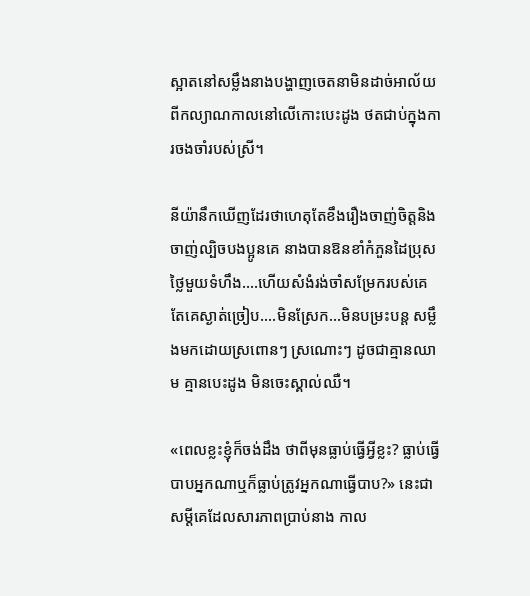ស្អាតនៅសម្លឹងនាងបង្ហាញចេតនាមិនដាច់អាល័យពីកល្យាណកាលនៅលើកោះបេះដូង ថតជាប់ក្នុងការចងចាំរបស់ស្រី។

នីយ៉ានឹកឃើញដែរថាហេតុតែខឹងរឿងចាញ់ចិត្តនិងចាញ់ល្បិចបងប្អូនគេ នាងបានឱនខាំកំភួនដៃប្រុសថ្លៃមួយទំហឹង….ហើយសំងំរង់ចាំសម្រែករបស់គេ តែគេស្ងាត់ច្រៀប….មិនស្រែក…មិនបម្រះបន្ត សម្លឹងមកដោយស្រពោនៗ ស្រណោះៗ ដូចជាគ្មានឈាម គ្មានបេះដូង មិនចេះស្គាល់ឈឺ។

«ពេលខ្លះខ្ញុំក៏ចង់ដឹង ថាពីមុនធ្លាប់ធ្វើអ្វីខ្លះ? ធ្លាប់ធ្វើបាបអ្នកណាឬក៏ធ្លាប់ត្រូវអ្នកណាធ្វើបាប?» នេះជាសម្តីគេដែលសារភាពប្រាប់នាង កាល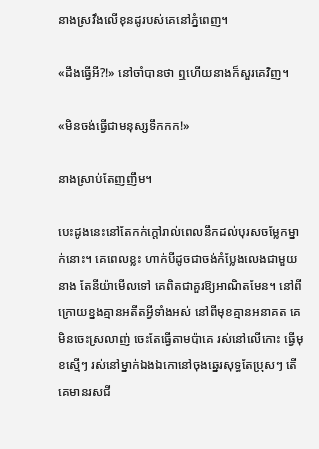នាងស្រវឹងលើខុនដូរបស់គេនៅភ្នំពេញ។

«ដឹងធ្វើអី?!» នៅចាំបានថា ឮហើយនាងក៏សួរគេវិញ។

«មិនចង់ធ្វើជាមនុស្សទឹកកក!»

នាងស្រាប់តែញញឹម។

បេះដូងនេះនៅតែកក់ក្តៅរាល់ពេលនឹកដល់បុរសចម្លែកម្នាក់នោះ។ គេពេលខ្លះ ហាក់បីដូចជាចង់កំប្លែងលេងជាមួយនាង តែនីយ៉ាមើលទៅ គេពិតជាគួរឱ្យអាណិតមែន។ នៅពីក្រោយខ្នងគ្មានអតីតអ្វីទាំងអស់ នៅពីមុខគ្មានអនាគត គេមិនចេះស្រលាញ់ ចេះតែធ្វើតាមប៉ាគេ រស់នៅលើកោះ ធ្វើមុខស្មើៗ រស់នៅម្នាក់ឯងឯកោនៅចុងឆ្នេរសុទ្ធតែប្រុសៗ តើគេមានរសជី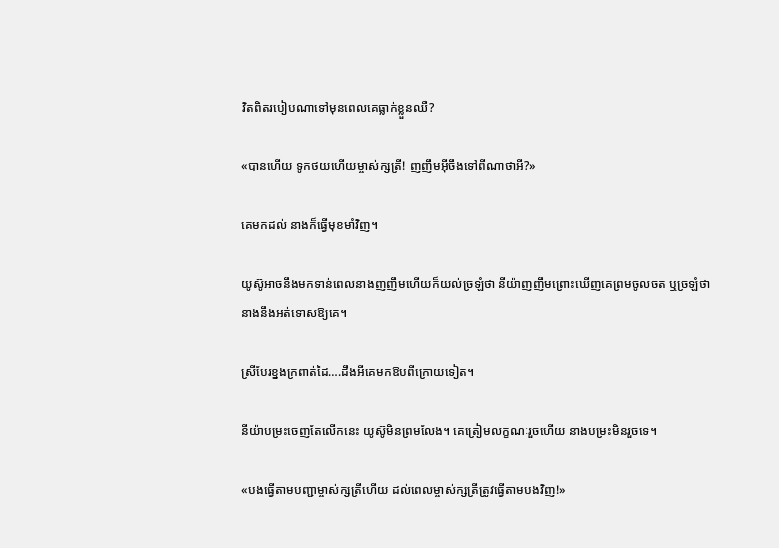វិតពិតរបៀបណាទៅមុនពេលគេធ្លាក់ខ្លួនឈឺ?

«បានហើយ ទូកថយហើយម្ចាស់ក្សត្រី! ញញឹមអ៊ីចឹងទៅពីណាថាអី?»

គេមកដល់ នាងក៏ធ្វើមុខមាំវិញ។

យូស៊ូអាចនឹងមកទាន់ពេលនាងញញឹមហើយក៏យល់ច្រឡំថា នីយ៉ាញញឹមព្រោះឃើញគេព្រមចូលចត ឬច្រឡំថា នាងនឹងអត់ទោសឱ្យគេ។

ស្រីបែរខ្នងក្រពាត់ដៃ….ដឹងអីគេមកឱបពីក្រោយទៀត។

នីយ៉ាបម្រះចេញតែលើកនេះ យូស៊ូមិនព្រមលែង។ គេត្រៀមលក្ខណៈរួចហើយ នាងបម្រះមិនរួចទេ។

«បងធ្វើតាមបញ្ជាម្ចាស់ក្សត្រីហើយ ដល់ពេលម្ចាស់ក្សត្រីត្រូវធ្វើតាមបងវិញ!»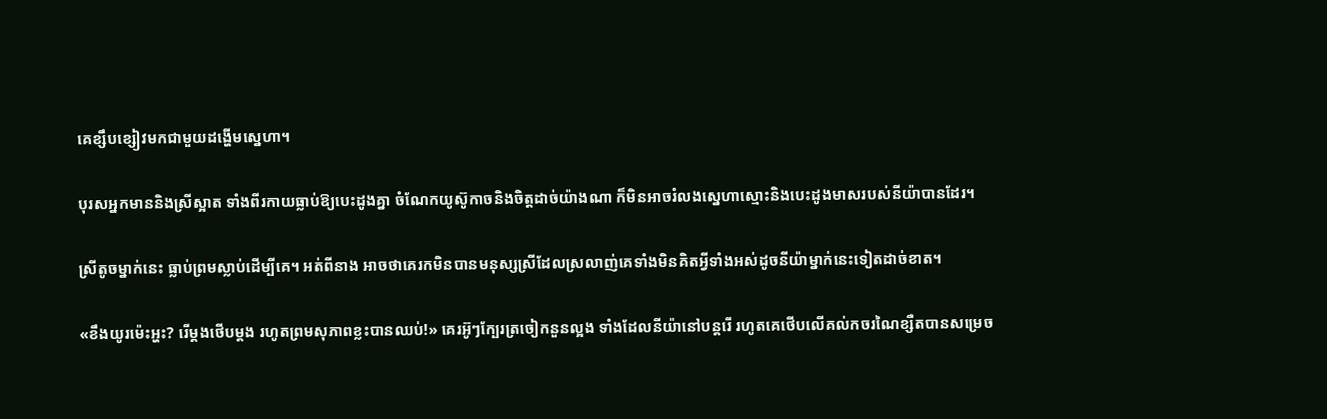គេខ្សឹបខ្សៀវមកជាមួយដង្ហើមស្នេហា។

បុរសអ្នកមាននិងស្រីស្អាត ទាំងពីរកាយធ្លាប់ឱ្យបេះដូងគ្នា ចំណែកយូស៊ូកាចនិងចិត្តដាច់យ៉ាងណា ក៏មិនអាចរំលងស្នេហាស្មោះនិងបេះដូងមាសរបស់នីយ៉ាបានដែរ។

ស្រីតូចម្នាក់នេះ ធ្លាប់ព្រមស្លាប់ដើម្បីគេ។ អត់ពីនាង អាចថាគេរកមិនបានមនុស្សស្រីដែលស្រលាញ់គេទាំងមិនគិតអ្វីទាំងអស់ដូចនីយ៉ាម្នាក់នេះទៀតដាច់ខាត។

«ខឹងយូរម៉េះអ្ហះ? រើម្តងថើបម្តង រហូតព្រមសុភាពខ្លះបានឈប់!» គេរអ៊ូៗក្បែរត្រចៀកនួនល្អង ទាំងដែលនីយ៉ានៅបន្តរើ រហូតគេថើបលើគល់កចរណៃខ្សឺតបានសម្រេច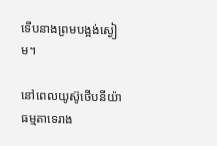ទើបនាងព្រមបង្អង់ស្ងៀម។

នៅពេលយូស៊ូថើបនីយ៉ា ធម្មតាទេរាង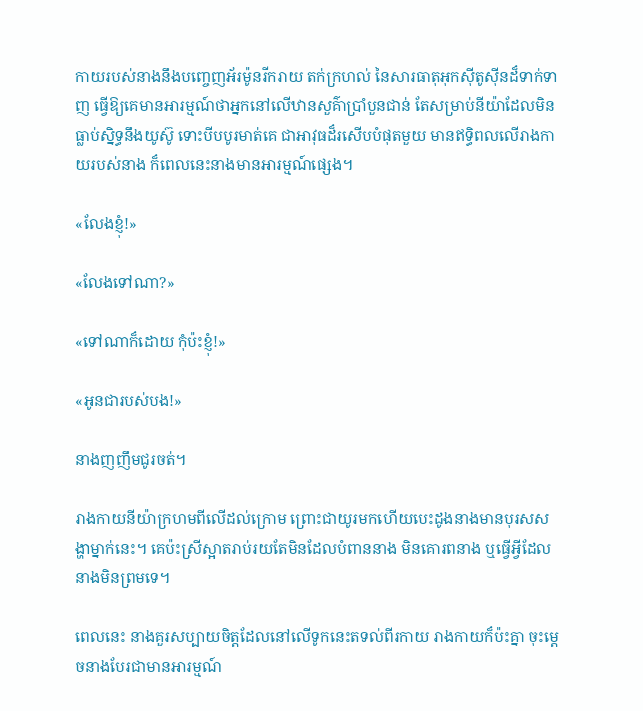កាយរបស់នាងនឹងបញ្ចេញអ័រម៉ូនរីករាយ តក់ក្រហល់ នៃសារធាតុអុកស៊ីតូស៊ីនដ៏ទាក់ទាញ ធ្វើឱ្យគេមានអារម្មណ៍ថាអ្នកនៅលើឋានសួគ៌ាប្រាំបួនជាន់ តែសម្រាប់នីយ៉ាដែលមិនធ្លាប់ស្និទ្ធនឹងយូស៊ូ ទោះបីបបូរមាត់គេ ជាអាវុធដ៏រសើបបំផុតមួយ មានឥទ្ធិពលលើរាងកាយរបស់នាង ក៏ពេលនេះនាងមានអារម្មណ៍ផ្សេង។

«លែងខ្ញុំ!»

«លែងទៅណា?»

«ទៅណាក៏ដោយ កុំប៉ះខ្ញុំ!»

«អូនជារបស់បង!»

នាងញញឹមជូរចត់។

រាងកាយនីយ៉ាក្រហមពីលើដល់ក្រោម ព្រោះជាយូរមកហើយបេះដូងនាងមានបុរសសង្ហាម្នាក់នេះ។ គេប៉ះស្រីស្អាតរាប់រយតែមិនដែលបំពាននាង មិនគោរពនាង ឬធ្វើអ្វីដែលនាងមិនព្រមទេ។

ពេលនេះ នាងគួរសប្បាយចិត្តដែលនៅលើទូកនេះតទល់ពីរកាយ រាងកាយក៏ប៉ះគ្នា ចុះម្តេចនាងបែរជាមានអារម្មណ៍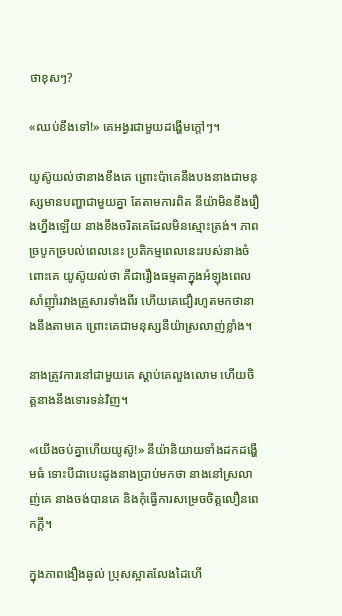ថាខុសៗ?

«ឈប់ខឹងទៅ!» គេអង្វរជាមួយដង្ហើមក្តៅៗ។

យូស៊ូយល់ថានាងខឹងគេ ព្រោះប៉ាគេនឹងបងនាងជាមនុស្សមានបញ្ហាជាមួយគ្នា តែតាមការពិត នីយ៉ាមិនខឹងរឿងហ្នឹងឡើយ នាងខឹងចរិតគេដែលមិនស្មោះត្រង់។ ភាពច្របូកច្របល់ពេលនេះ ប្រតិកម្មពេលនេះរបស់នាងចំពោះគេ យូស៊ូយល់ថា គឺជារឿងធម្មតាក្នុងអំឡុងពេលសាំញ៉ាំរវាងគ្រួសារទាំងពីរ ហើយគេជឿរហូតមកថានាងនឹងតាមគេ ព្រោះគេជាមនុស្សនីយ៉ាស្រលាញ់ខ្លាំង។

នាងត្រូវការនៅជាមួយគេ ស្តាប់គេលួងលោម ហើយចិត្តនាងនឹងទោរទន់វិញ។

«យើងចប់គ្នាហើយយូស៊ូ!» នីយ៉ានិយាយទាំងដកដង្ហើមធំ ទោះបីជាបេះដូងនាងប្រាប់មកថា នាងនៅស្រលាញ់គេ នាងចង់បានគេ និងកុំធ្វើការសម្រេចចិត្តលឿនពេកក្តី។

ក្នុងភាពងឿងឆ្ងល់ ប្រុសស្អាតលែងដៃហើ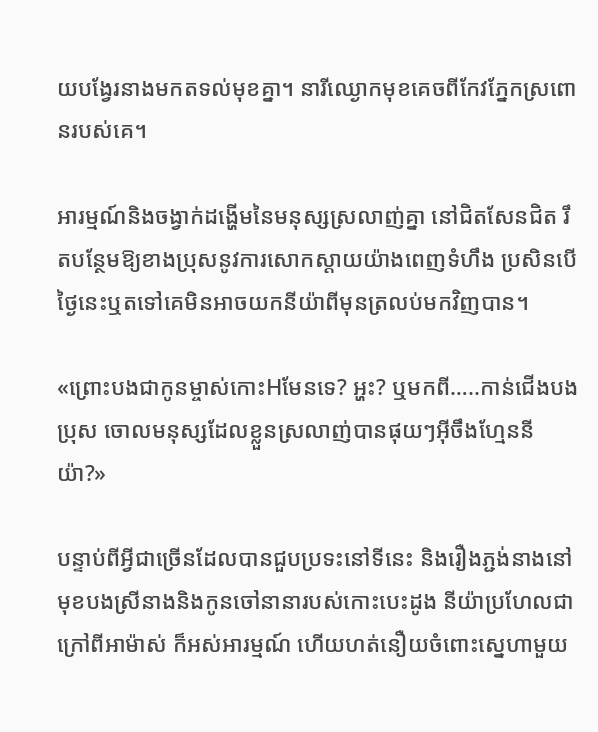យបង្វែរនាងមកតទល់មុខគ្នា។ នារីឈ្ងោកមុខគេចពីកែវភ្នែកស្រពោនរបស់គេ។

អារម្មណ៍និងចង្វាក់ដង្ហើមនៃមនុស្សស្រលាញ់គ្នា នៅជិតសែនជិត រឹតបន្ថែមឱ្យខាងប្រុសនូវការសោកស្ដាយយ៉ាងពេញទំហឹង ប្រសិនបើថ្ងៃនេះឬតទៅគេមិនអាចយកនីយ៉ាពីមុនត្រលប់មកវិញបាន។

«ព្រោះបងជាកូនម្ចាស់កោះHមែនទេ? អ្ហះ? ឬមកពី…..កាន់ជើងបងប្រុស ចោលមនុស្សដែលខ្លួនស្រលាញ់បានផុយៗអ៊ីចឹងហ្មែននីយ៉ា?»

បន្ទាប់ពីអ្វីជាច្រើនដែលបានជួបប្រទះនៅទីនេះ និងរឿងភ្ជង់នាងនៅមុខបងស្រីនាងនិងកូនចៅនានារបស់កោះបេះដូង នីយ៉ាប្រហែលជាក្រៅពីអាម៉ាស់ ក៏អស់អារម្មណ៍ ហើយហត់នឿយចំពោះស្នេហាមួយ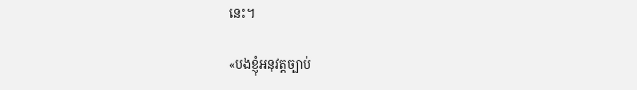នេះ។

«បងខ្ញុំអនុវត្តច្បាប់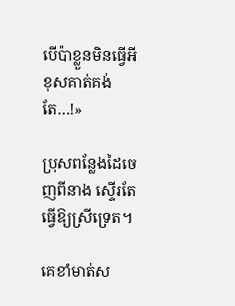បើប៉ាខ្លួនមិនធ្វើអីខុសគាត់គង់តែ…!»

ប្រុសពន្លែងដៃចេញពីនាង ស្ទើរតែធ្វើឱ្យស្រីទ្រេត។

គេខាំមាត់ស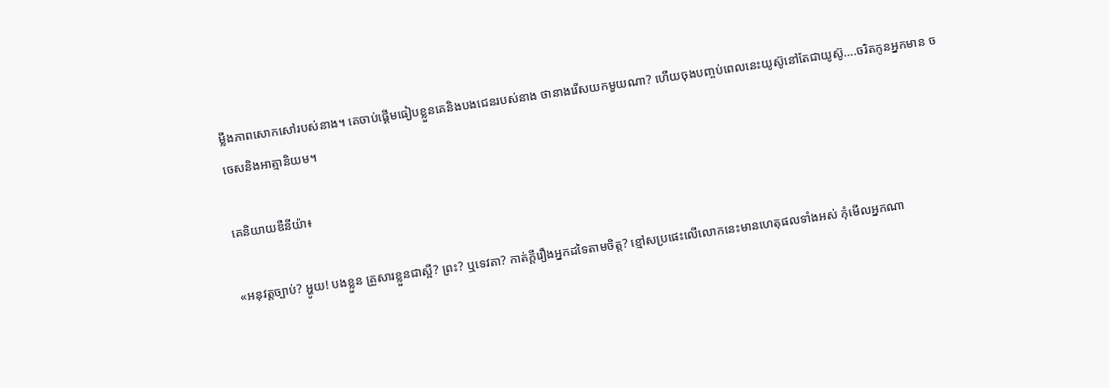ម្លឹងភាពសោកសៅរបស់នាង។ គេចាប់ផ្តើមធៀបខ្លួនគេនិងបងជេនរបស់នាង ថានាងរើសយកមួយណា? ហើយចុងបញ្ចប់ពេលនេះយូស៊ូនៅតែជាយូស៊ូ….ចរិតកូនអ្នកមាន ចចេសនិងអាត្មានិយម។

គេនិយាយឌឺនីយ៉ា៖

«អនុវត្តច្បាប់? អ្ហូយ! បងខ្លួន គ្រួសារខ្លួនជាស្អី? ព្រះ? ឬទេវតា? កាត់ក្តីរឿងអ្នកដទៃតាមចិត្ត? ខ្មៅសប្រផេះលើលោកនេះមានហេតុផលទាំងអស់ កុំមើលអ្នកណា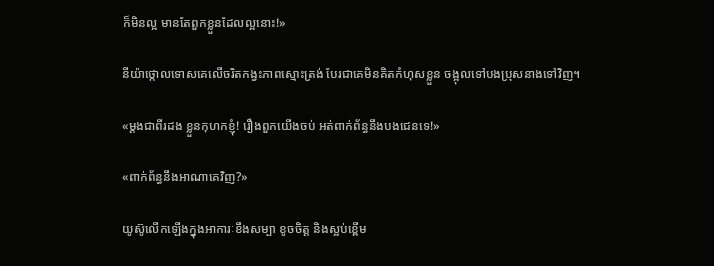ក៏មិនល្អ មានតែពួកខ្លួនដែលល្អនោះ!»

នីយ៉ាថ្កោលទោសគេលើចរិតកង្វះភាពស្មោះត្រង់ បែរជាគេមិនគិតកំហុសខ្លួន ចង្អុលទៅបងប្រុសនាងទៅវិញ។

«ម្តងជាពីរដង ខ្លួនកុហកខ្ញុំ! រឿងពួកយើងចប់ អត់ពាក់ព័ន្ធនឹងបងជេនទេ!»

«ពាក់ព័ន្ធនឹងអាណាគេវិញ?»

យូស៊ូលើកឡើងក្នុងអាការៈខឹងសម្បា ខូចចិត្ត និងស្អប់ខ្ពើម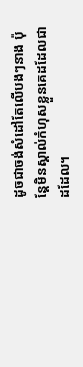ដូចជាចង់សំដៅតែលើបងៗនាង ប៉ុន្តែមិនស្គាល់កំហុសខ្លួនគេដដែលជាដដែល។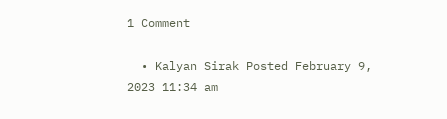1 Comment

  • Kalyan Sirak Posted February 9, 2023 11:34 am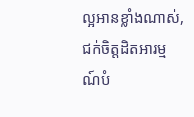ល្អអានខ្លាំងណាស់, ជក់ចិត្តដិតអារម្មណ៍បំ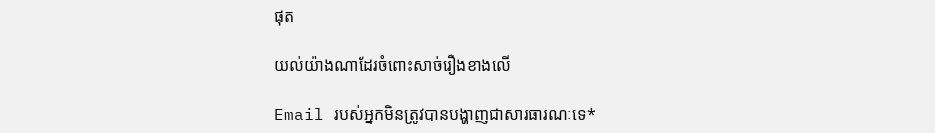ផុត

យល់យ៉ាងណាដែរចំពោះសាច់រឿងខាងលើ

Email របស់អ្នកមិនត្រូវបានបង្ហាញជាសារធារណៈទេ*